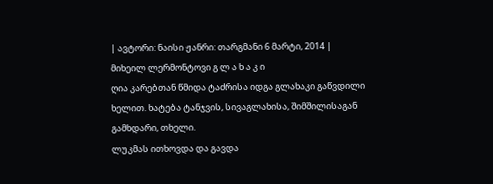| ავტორი: ნაისი ჟანრი: თარგმანი 6 მარტი, 2014 |
მიხეილ ლერმონტოვი გ ლ ა ხ ა კ ი
ღია კარებთან წმიდა ტაძრისა იდგა გლახაკი გაწვდილი ხელით. ხატება ტანჯვის, სივაგლახისა, შიმშილისაგან გამხდარი, თხელი.
ლუკმას ითხოვდა და გავდა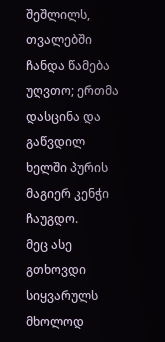შეშლილს, თვალებში ჩანდა წამება უღვთო; ერთმა დასცინა და გაწვდილ ხელში პურის მაგიერ კენჭი ჩაუგდო.
მეც ასე გთხოვდი სიყვარულს მხოლოდ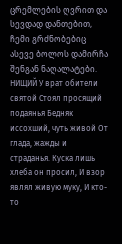ცრემლების ღვრით და სევდად დანთებით, ჩემი გრძნობებიც ასევე ბოლოს დამირჩა შენგან ნაღალატები.
НИЩИЙ У врат обители святой Стоял просящий подаянья Бедняк иссохший, чуть живой От глада, жажды и страданья. Куска лишь хлеба он просил, И взор являл живую муку, И кто-то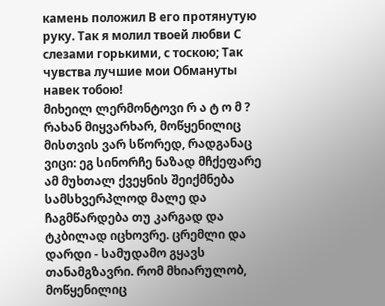камень положил В его протянутую руку. Так я молил твоей любви С слезами горькими, с тоскою; Так чувства лучшие мои Обмануты навек тобою!
მიხეილ ლერმონტოვი რ ა ტ ო მ ?
რახან მიყვარხარ, მოწყენილიც მისთვის ვარ სწორედ, რადგანაც ვიცი: ეგ სინორჩე ნაზად მჩქეფარე ამ მუხთალ ქვეყნის შეიქმნება სამსხვერპლოდ მალე და ჩაგმწარდება თუ კარგად და ტკბილად იცხოვრე. ცრემლი და დარდი - სამუდამო გყავს თანამგზავრი. რომ მხიარულობ, მოწყენილიც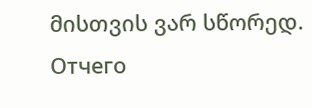მისთვის ვარ სწორედ.
Отчего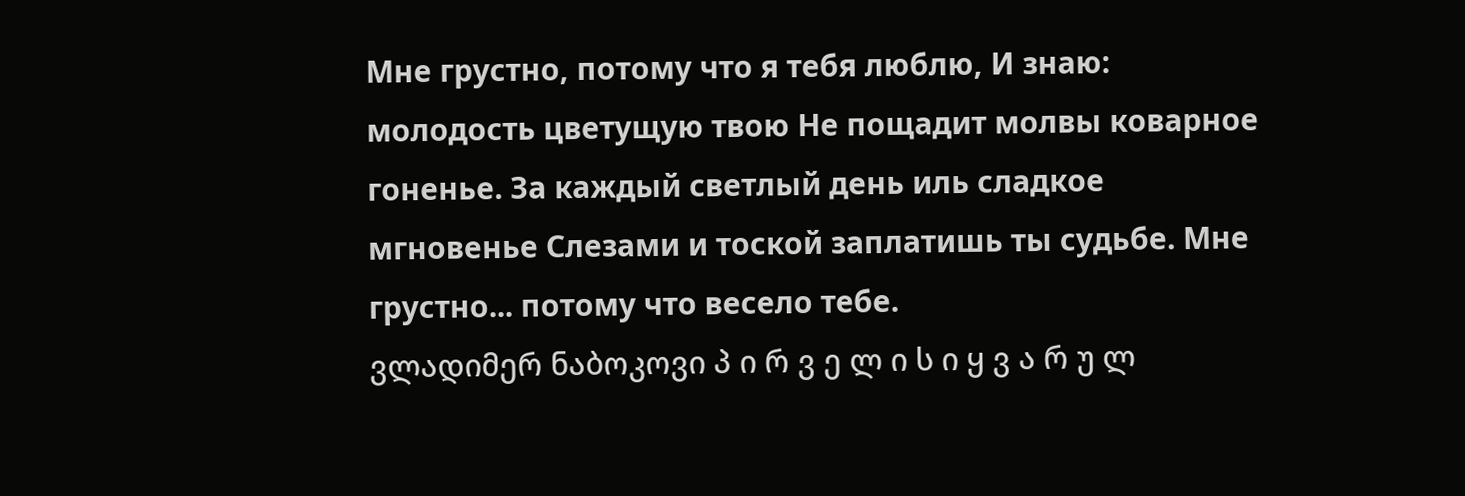Мне грустно, потому что я тебя люблю, И знаю: молодость цветущую твою Не пощадит молвы коварное гоненье. За каждый светлый день иль сладкое мгновенье Слезами и тоской заплатишь ты судьбе. Мне грустно... потому что весело тебе.
ვლადიმერ ნაბოკოვი პ ი რ ვ ე ლ ი ს ი ყ ვ ა რ უ ლ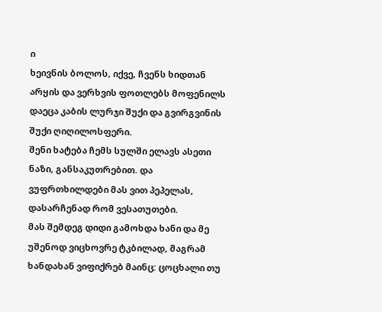ი
ხეივნის ბოლოს, იქვე, ჩვენს ხიდთან არყის და ვერხვის ფოთლებს მოფენილს დაეცა კაბის ლურჯი შუქი და გვირგვინის შუქი ღიღილოსფერი.
შენი ხატება ჩემს სულში ელავს ასეთი ნაზი, განსაკუთრებით. და ვუფრთხილდები მას ვით პეპელას, დასარჩენად რომ ვესათუთები.
მას შემდეგ დიდი გამოხდა ხანი და მე უშენოდ ვიცხოვრე ტკბილად, მაგრამ ხანდახან ვიფიქრებ მაინც: ცოცხალი თუ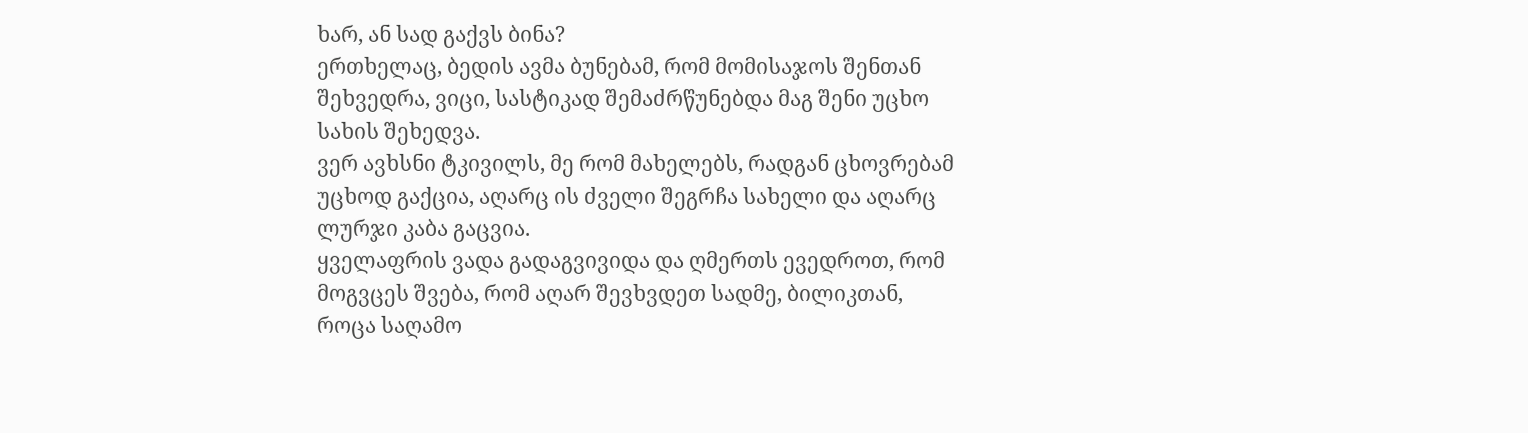ხარ, ან სად გაქვს ბინა?
ერთხელაც, ბედის ავმა ბუნებამ, რომ მომისაჯოს შენთან შეხვედრა, ვიცი, სასტიკად შემაძრწუნებდა მაგ შენი უცხო სახის შეხედვა.
ვერ ავხსნი ტკივილს, მე რომ მახელებს, რადგან ცხოვრებამ უცხოდ გაქცია, აღარც ის ძველი შეგრჩა სახელი და აღარც ლურჯი კაბა გაცვია.
ყველაფრის ვადა გადაგვივიდა და ღმერთს ევედროთ, რომ მოგვცეს შვება, რომ აღარ შევხვდეთ სადმე, ბილიკთან, როცა საღამო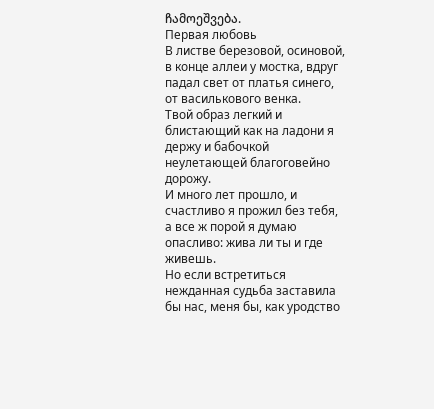ჩამოეშვება.
Первая любовь
В листве березовой, осиновой, в конце аллеи у мостка, вдруг падал свет от платья синего, от василькового венка.
Твой образ легкий и блистающий как на ладони я держу и бабочкой неулетающей благоговейно дорожу.
И много лет прошло, и счастливо я прожил без тебя, а все ж порой я думаю опасливо: жива ли ты и где живешь.
Но если встретиться нежданная судьба заставила бы нас, меня бы, как уродство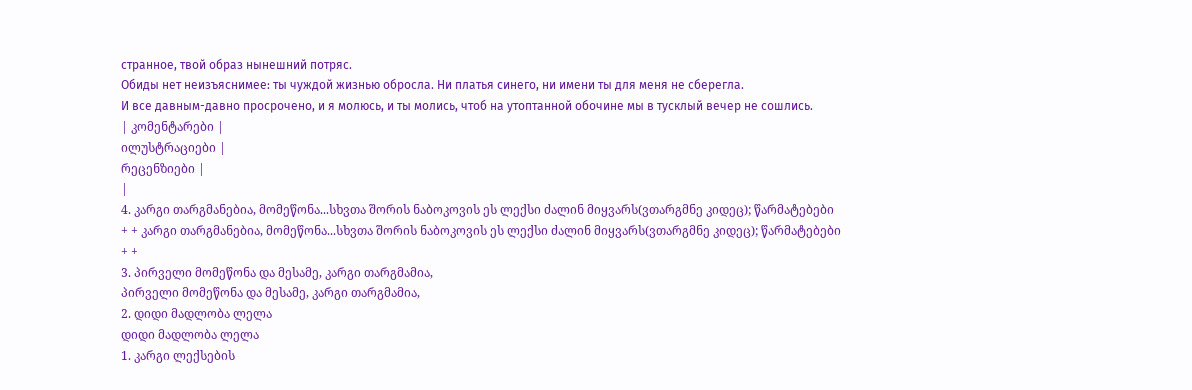странное, твой образ нынешний потряс.
Обиды нет неизъяснимее: ты чуждой жизнью обросла. Ни платья синего, ни имени ты для меня не сберегла.
И все давным-давно просрочено, и я молюсь, и ты молись, чтоб на утоптанной обочине мы в тусклый вечер не сошлись.
| კომენტარები |
ილუსტრაციები |
რეცენზიები |
|
4. კარგი თარგმანებია, მომეწონა...სხვთა შორის ნაბოკოვის ეს ლექსი ძალინ მიყვარს(ვთარგმნე კიდეც); წარმატებები + + კარგი თარგმანებია, მომეწონა...სხვთა შორის ნაბოკოვის ეს ლექსი ძალინ მიყვარს(ვთარგმნე კიდეც); წარმატებები + +
3. პირველი მომეწონა და მესამე, კარგი თარგმამია,
პირველი მომეწონა და მესამე, კარგი თარგმამია,
2. დიდი მადლობა ლელა
დიდი მადლობა ლელა
1. კარგი ლექსების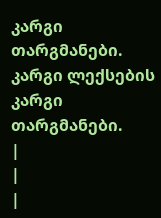კარგი თარგმანები. კარგი ლექსების კარგი თარგმანები.
|
|
|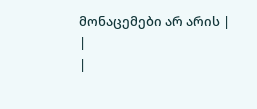მონაცემები არ არის |
|
|